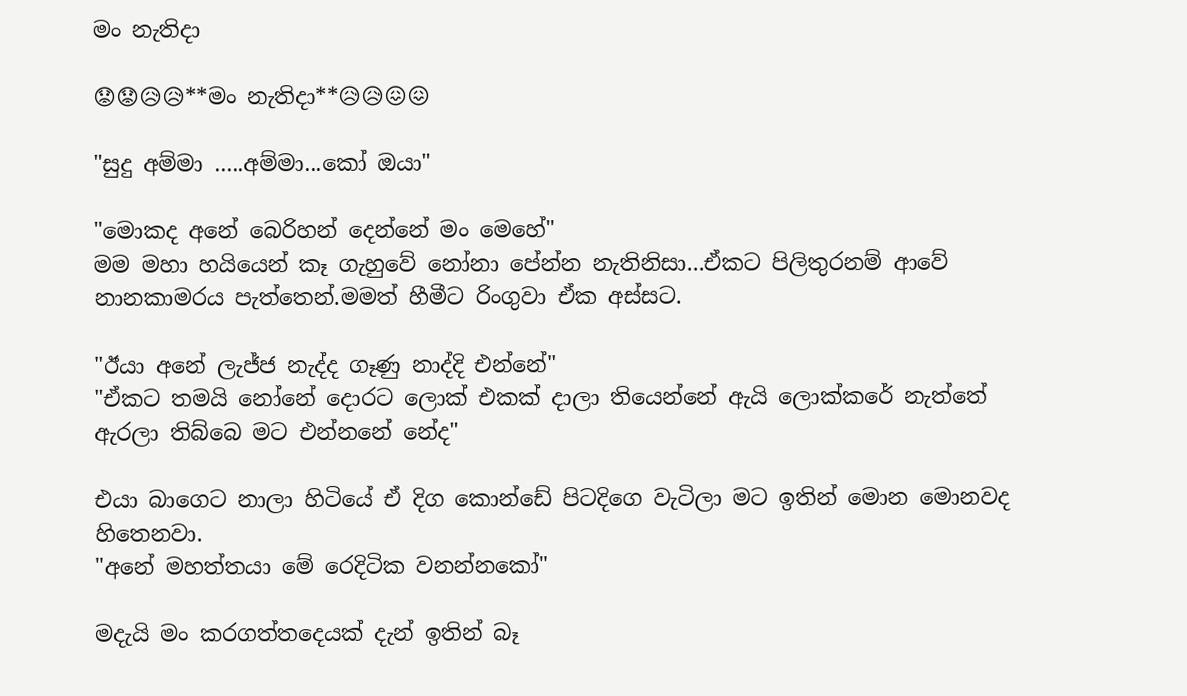මං නැතිදා

😟😟😥😥**මං නැතිදා**😥😥😖😖

"සුදු අම්මා .....අම්මා...කෝ ඔයා"

"මොකද අනේ බෙරිහන් දෙන්නේ මං මෙහේ"
මම මහා හයියෙන් කෑ ගැහුවේ නෝනා පේන්න නැතිනිසා...ඒකට පිලිතුරනම් ආවේ නානකාමරය පැත්තෙන්.මමත් හීමීට රිංගුවා ඒක අස්සට.

"ඊයා අනේ ලැජ්ජ නැද්ද ගෑණු නාද්දි එන්නේ"
"ඒකට තමයි නෝනේ දොරට ලොක් එකක් දාලා තියෙන්නේ ඇයි ලොක්කරේ නැත්තේ ඇරලා තිබ්බෙ මට එන්නනේ නේද"

එයා බාගෙට නාලා හිටියේ ඒ දිග කොන්ඩේ පිටදිගෙ වැටිලා මට ඉතින් මොන මොනවද හිතෙනවා.
"අනේ මහත්තයා මේ රෙදිටික වනන්නකෝ"

මදැයි මං කරගත්තදෙයක් දැන් ඉතින් බෑ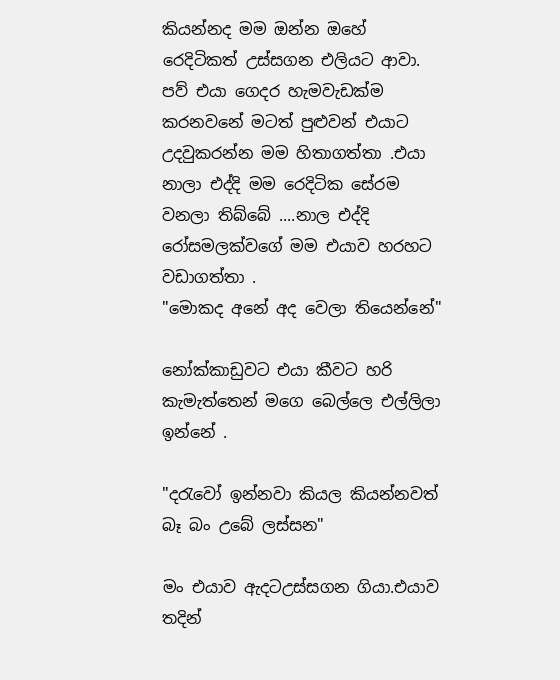කියන්නද මම ඔන්න ඔහේ රෙදිටිකත් උස්සගන එලියට ආවා.
පව් එයා ගෙදර හැමවැඩක්ම කරනවනේ මටත් පුළුවන් එයාට උදවුකරන්න මම හිතාගත්තා .එයා නාලා එද්දි මම රෙදිටික සේරම වනලා තිබ්බේ ....නාල එද්දි රෝසමලක්වගේ මම එයාව හරහට වඩාගත්තා .
"මොකද අනේ අද වෙලා තියෙන්නේ"

නෝක්කාඩුවට එයා කීවට හරි කැමැත්තෙන් මගෙ බෙල්ලෙ එල්ලිලා ඉන්නේ .

"දරැවෝ ඉන්නවා කියල‍ කියන්නවත් බෑ බං උබේ ලස්සන"

මං එයාව ඇදටඋස්සගන ගියා.එයාව තදින්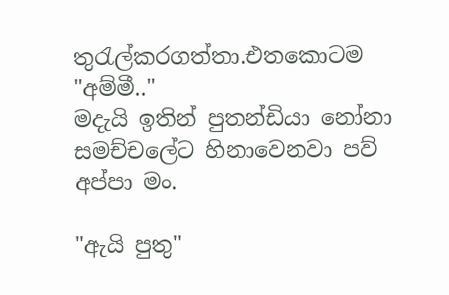තුරැල්කරගත්තා.එතකොටම
"අම්මී.."
මදැයි ඉතින් පුතන්ඩියා නෝනා සමච්චලේට හිනාවෙනවා පව් අප්පා මං.

"ඇයි පුතු"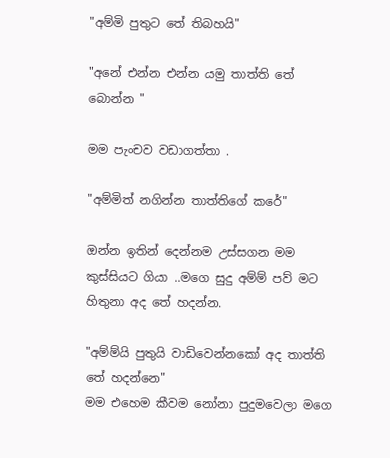"අම්මි පුතුට තේ තිබහයි"

"අනේ එන්න එන්න යමු තාත්ති තේ බොන්න "

මම පැංචව වඩාගත්තා .

"අම්මිත් නගින්න තාත්තිගේ කරේ"

ඔන්න ඉතින් දෙන්නම උස්සගන මම කුස්සියට ගියා ..මගෙ සුදු අම්ම් පව් මට හිතුනා අද තේ හදන්න.

"අම්ම්යි පුතුයි වාඩිවෙන්නකෝ අද තාත්ති තේ හදන්නෙ"
මම එහෙම කීවම නෝනා පුදුමවෙලා මගෙ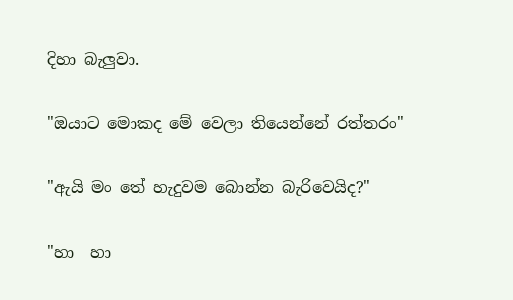දිහා බැලුවා.

"ඔයාට මොකද මේ වෙලා තියෙන්නේ රත්තරං"

"ඇයි මං තේ හැදුවම බොන්න බැරිවෙයිද?"

"හා  හා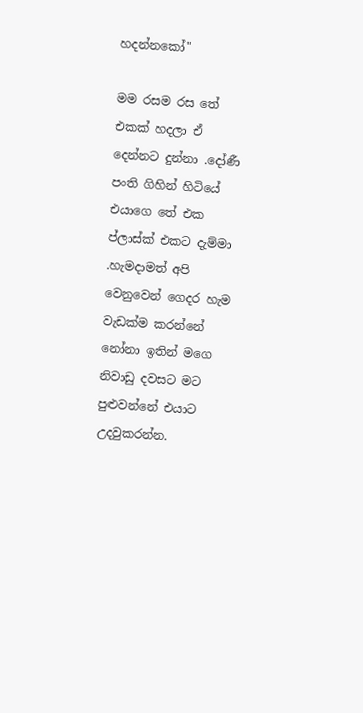හදන්නකෝ"

මම රසම රස තේ එකක් හදලා ඒ දෙන්නට දුන්නා .දෝණී පංති ගිහින් හිටියේ එයාගෙ තේ එක ප්ලාස්ක් එකට දැම්මා .හැමදාමත් අපි වෙනුවෙන් ගෙදර හැම වැඩක්ම කරන්නේ  නෝනා ඉතින් මගෙ නිවාඩු දවසට මට පුළුවන්නේ එයාට උදවුකරන්න.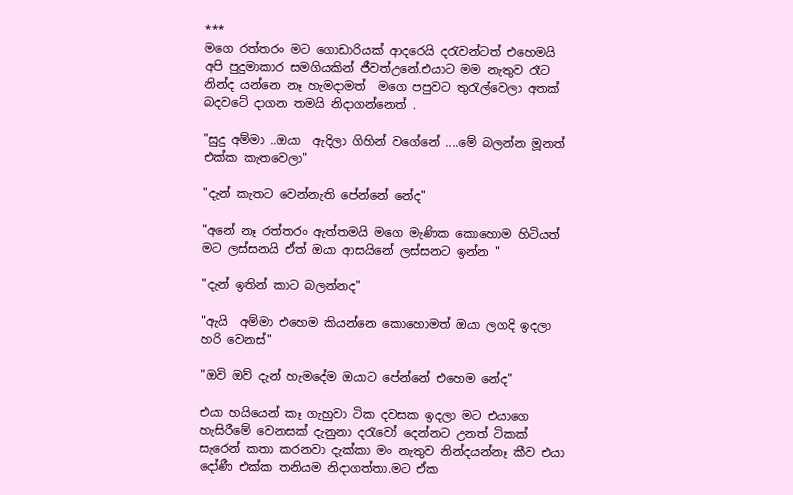***
මගෙ රත්තරං මට ගොඩාරියක් ආදරෙයි දරැවන්ටත් එහෙමයි අපි පුදුමාකාර සමගියකින් ජීවත්උනේ.එයාට මම නැතුව රෑට නින්ද යන්නෙ නෑ හැමදාමත්  මගෙ පපුවට තුරැල්වෙලා අතක් බදවටේ දාගන තමයි නිදාගන්නෙත් .

"සුදු අම්මා ..ඔයා  ඇදිලා ගිහින් වගේනේ ....මේ බලන්න මූනත් එක්ක කැතවෙලා"

"දැන් කැතට වෙන්නැති පේන්නේ නේද"

"අනේ නෑ රත්තරං ඇත්තමයි මගෙ මැණික කොහොම හිටියත් මට ලස්සනයි ඒත් ඔයා ආසයිනේ ලස්සනට ඉන්න "

"දැන් ඉතින් කාට බලන්නද"

"ඇයි  අම්මා එහෙම කියන්නෙ කොහොමත් ඔයා ලගදි ඉදලා හරි වෙනස්"

"ඔවි ඔව් දැන් හැමදේම ඔයාට පේන්නේ එහෙම නේද"

එයා හයියෙන් කෑ ගැහුවා ටික දවසක ඉදලා මට එයාගෙ හැසිරීමේ වෙනසක් දැනුනා දරැවෝ දෙන්නට උනත් ටිකක් සැරෙන් කතා කරනවා දැක්කා මං නැතුව නින්දයන්නෑ කීව එයා දෝණී එක්ක තනියම නිදාගත්තා.මට ඒක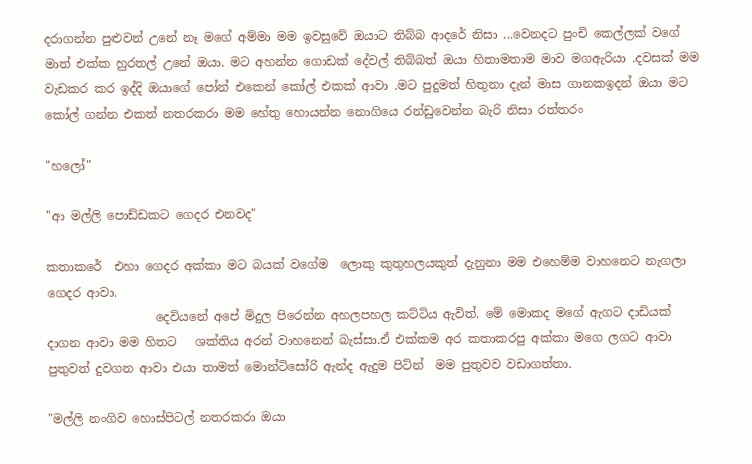දරාගන්න පුළුවන් උනේ නෑ මගේ අම්මා මම ඉවසුවේ ඔයාට තිබ්බ ආදරේ නිසා ...වෙනදට පුංචි කෙල්ලක් වගේ මාත් එක්ක හුරතල් උනේ ඔයා. මට අහන්න ගොඩක් දේවල් තිබ්බත් ඔයා හිතාමතාම මාව මගඇරියා .දවසක් මම  වැඩකර කර ඉද්දි ඔයාගේ පෝන් එකෙන් කෝල් එකක් ආවා .මට පුදුමත් හිතුනා දැන් මාස ගානකඉදන් ඔයා මට කෝල් ගන්න එකත් නතරකරා මම හේතු හොයන්න නොගියෙ රන්ඩුවෙන්න බැරි නිසා රත්තරං

"හලෝ"

"ආ මල්ලි පොඩ්ඩකට ගෙදර එනවද"

කතාකරේ  එහා ගෙදර අක්කා මට බයක් වගේම  ලොකු කුතුහලයකුත් දැනුනා මම එහෙම්ම වාහනෙට නැගලා ගෙදර ආව‍ා.
                  දෙවියනේ අපේ මිදුල පිරෙන්න අහලපහල කට්ටිය ඇවිත්. මේ මොකද මගේ ඇගට දාඩියක් දාගන ආවා මම හිතට   ශක්තිය අරන් වාහනෙන් බැස්සා.ඒ එක්කම අර කතාකරපු අක්කා මගෙ ලගට ආවා පුතුවත් දුවගන ආවා එයා තාමත් මොන්ටිසෝරි ඇන්ද ඇදුම පිට්න්  මම පුතුවව වඩාගත්තා.

"මල්ලි නංගිව හොස්පිටල් නතරකරා ඔයා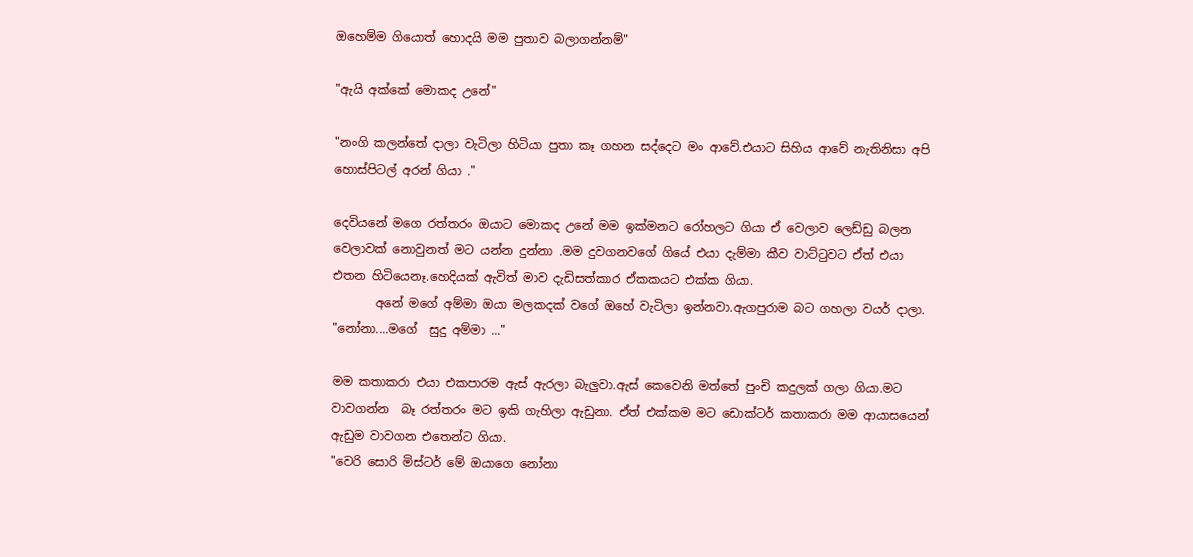ඔහෙම්ම ගියොත් හොදයි මම පුතාව බලාගන්නම්"

"ඇයි අක්කේ මොකද උනේ"

"නංගි කලන්තේ දාලා වැටිලා හිටියා පුතා කෑ ගහන සද්දෙට මං ආවේ.එයාට සිහිය ආවේ නැතිනිසා අපි හොස්පිටල් අරන් ගියා ."

දෙවියනේ මගෙ රත්තරං ඔයාට මොකද උනේ මම ඉක්මනට රෝහලට ගියා ඒ වෙලාව ලෙඩ්ඩු බලන වෙලාවක් නොවුනත් මට යන්න දුන්නා .මම දුවගනවගේ ගියේ එයා දැම්මා කීව වාට්ටුවට ඒත් එයා එතන හිටියෙනෑ.හෙදියක් ඇවිත් මාව දැඩිසත්කාර ඒකකයට එක්ක ගියා.
       අනේ මගේ අම්මා ඔයා මලකදක් වගේ ඔහේ වැටිලා ඉන්නවා.ඇගපුරාම බට ගහලා වයර් දාලා.
"නෝනා....මගේ  සුදු අම්මා ..."

මම කතාකරා එයා එකපාරම ඇස් ඇරලා බැලුවා.ඇස් කෙවෙනි මත්තේ පුංචි කදුලක් ගලා ගියා.මට වාවගන්න  බෑ රත්තරං මට ඉකි ගැහිලා ඇඩුනා. ඒත් එක්කම මට ඩොක්ටර් කතාකරා මම ආයාසයෙන් ඇඩුම වාවගන එතෙන්ට ගිය‍ා.
"වෙරි සොරි මිස්ටර් මේ ඔයාගෙ නෝනා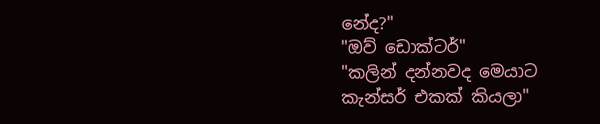නේද?"
"ඔව් ඩොක්ටර්"
"කලින් දන්නවද මෙයාට කැන්සර් එකක් කියලා"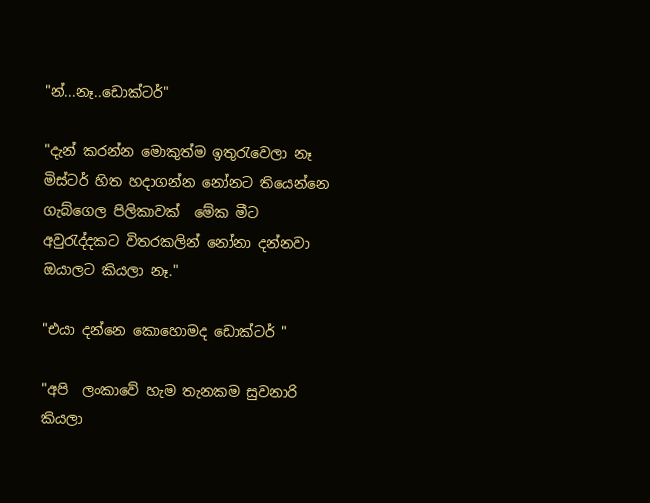"න්...නෑ..ඩොක්ටර්"

"දැන් කරන්න මොකුත්ම ඉතුරැවෙලා නෑ මිස්ටර් හිත හදාගන්න නෝනට තියෙන්නෙ ගැබ්ගෙල පිලිකාවක්  මේක මීට අවුරැද්දකට විතරකලින් නෝනා දන්නවා ඔයාලට කියලා නෑ."

"එය‍ා දන්නෙ කොහොමද ඩොක්ටර් "

"අපි  ලංකාවේ හැම තැනකම සුවනාරි කියලා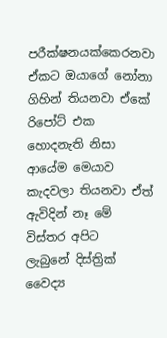පරීක්ෂනයක්කෙරනවා ඒකට ඔයාගේ නෝනා  ගිහින් තියනවා ඒකේ රිපෝට් එක හොදනැති නිසා ආයේම මෙයාව කැදවලා තියනවා ඒත් ඇවිදින් නෑ මේ විස්තර අපිට  ලැබුනේ දිස්ත්‍රික් වෛද්‍ය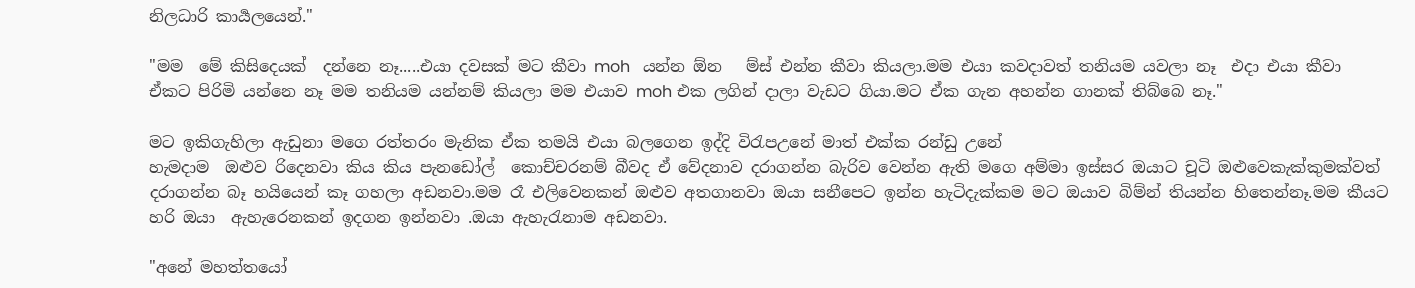නිලධාරි කාර්‍යලයෙන්."

"මම  මේ කිසිදෙයක්  දන්නෙ නෑ.....එයා දවසක් මට කීවා moh   යන්න ඕන   ම්ස් එන්න කීවා කියලා.මම එයා කවදාවත් තනියම යවලා නෑ  එද‍ා එයා කීවා ඒකට පිරිමි යන්නෙ නෑ මම තනියම යන්නම් කියලා මම එයාව moh එක ලගින් දාලා වැඩට ගියා.මට ඒක ගැන අහන්න ගානක් තිබ්බෙ නෑ."

මට ඉකිගැහිලා ඇඩුන‍ා මගෙ රත්තරං මැනික ඒක තමයි එයා බලගෙන ඉද්දි විරැපඋනේ මාත් එක්ක රන්ඩු උනේ
හැමදාම  ඔළුව රිදෙනවා කිය කිය පැනඩෝල්  කොච්චරනම් බීවද ඒ වේදනාව දරාගන්න බැරිව වෙන්න ඇති මගෙ අම්මා ඉස්සර ඔයාට චූටි ඔළුවෙකැක්කුමක්වත් දරාගන්න බෑ හයියෙන් කෑ ගහලා අඩනවා.මම රෑ එලිවෙනකන් ඔළුව අතගානවා ඔයා සනීපෙට ඉන්න හැටිදැක්කම මට ඔයාව බිම්න් තියන්න හිතෙන්නෑ.මම කීයට හරි ඔයා  ඇහැරෙනකන් ඉදගන ඉන්නවා .ඔයා ඇහැරැනාම අඩනවා.

"අනේ මහත්තයෝ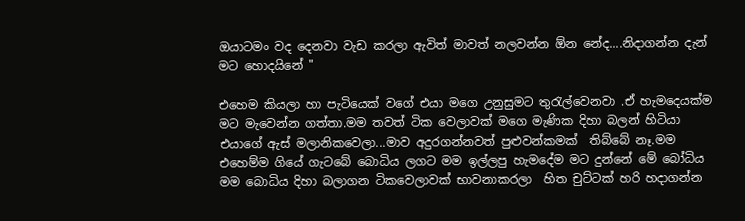ඔයාටමං වද දෙනවා වැඩ කරලා ඇවිත් මාවත් නලවන්න ඕන නේද....නිදාගන්න දැන් මට හොදයිනේ "

එහෙම කියලා හා පැටියෙක් වගේ එයා මගෙ උනුසුමට තුරැල්වෙනවා .ඒ හැමදෙයක්ම මට මැවෙන්න ගත්තා.මම තවත් ටික වෙලාවක් මගෙ මැණික දිහා බලන් හිටියා එයාගේ ඇස් මලානිකවෙලා...මාව අදුරගන්නවත් පුළුවන්කමක්  තිබ්බේ නෑ.මම එහෙම්ම ගියේ ගැටබේ බොධිය ලගට මම ඉල්ලපු හැමදේම මට දුන්නේ මේ බෝධිය  මම බොධිය දිහා බලාගන ටිකවෙලාවක් භාවනාකරලා  හිත චුට්ටක් හරි හදාගන්න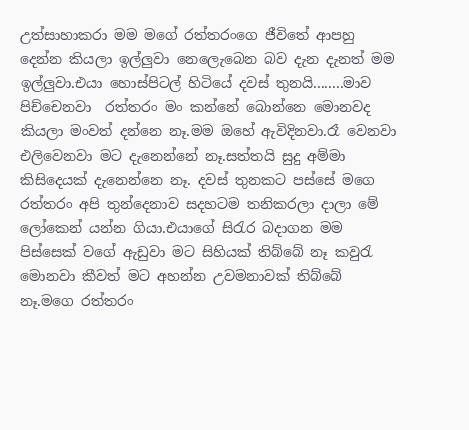උත්සාහාකරා මම මගේ රත්තරංගෙ ජීවිතේ ආපහු දෙන්න කියලා ඉල්ලුවා නෙලෙැබෙන බව දැන දැනත් මම ඉල්ලුවා.එයා හොස්පිටල් හිටියේ දවස් තුනයි........මාව පිච්චෙනවා  රත්තරං මං කන්නේ බොන්නෙ මොනවද කියලා මංවත් දන්නෙ නෑ.මම ඔහේ ඇවිදිනවා.රෑ වෙනවා එලිවෙනවා මට දැනෙන්නේ නෑ.සත්තයි සුදු අම්මා කිසිදෙයක් දැනෙන්නෙ නෑ. දවස් තුනකට පස්සේ මගෙ රත්තරං අපි තුන්දෙනාව සදහටම තනිකරලා දාලා මේ ලෝකෙන් යන්න ගිය‍ා.එයාගේ සිරැර බදාගන මම  පිස්සෙක් වගේ ඇඩුවා මට සිහියක් තිබ්බේ නෑ කවුරැ මොනවා කීවත් මට අහන්න උවමනාවක් තිබ්බේ නෑ.මගෙ රත්තරං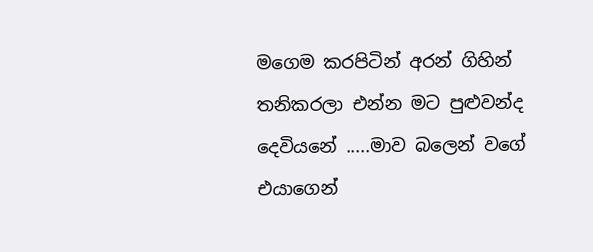මගෙම කරපිටින් අරන් ගිහින් තනිකරලා එන්න මට පුළුවන්ද දෙවියනේ .....මාව බලෙන් වගේ එයාගෙන්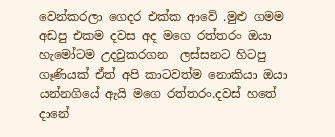වෙන්කරල‍ා ගෙදර එක්ක ආවේ .මුළු ගමම අඩපු එකම දවස අද මගෙ රත්තරං ඔයා හැමෝටම උදවුකරගන  ලස්සනට හිටපු ගෑණියක් ඒත් අපි කාටවත්ම නොකිය‍ා ඔයා යන්නගියේ ඇයි මගෙ රත්තරං.දවස් හතේ දානේ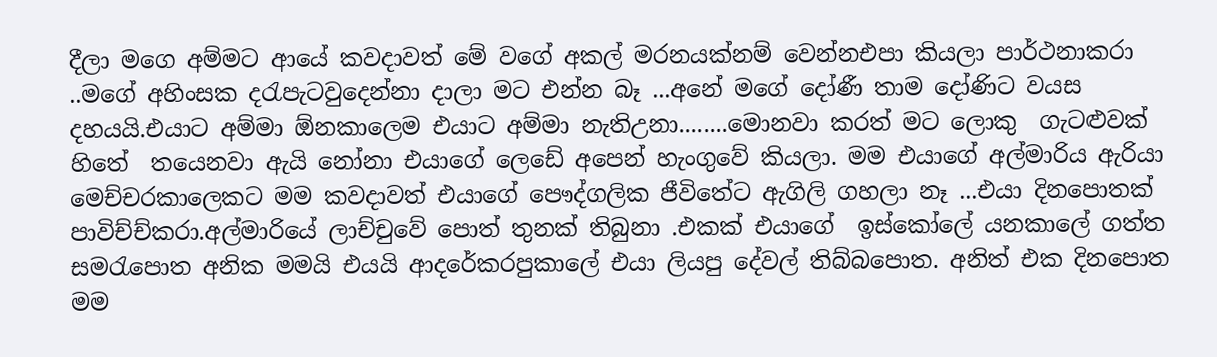දීලා මගෙ අම්මට ආයේ කවදාවත් මේ වගේ අකල් මරනයක්නම් වෙන්නඑප‍ා කියල‍ා පාර්ථනාකරා ..මගේ අහිංසක දරැපැටවුදෙන්නා දාලා මට එන්න බෑ ...අනේ මගේ දෝණී තාම දෝණිට වයස දහයයි.එයාට අම්ම‍ා ඕනකාලෙම එයාට අම්මා නැතිඋනා........මොනවා කරත් මට ලොකු  ගැටළුවක් හිතේ  තයෙනවා ඇයි නෝන‍ා එයාගේ ලෙඩේ අපෙන් හැංගුවේ කියලා. මම එයාගේ අල්මාරිය ඇරියා මෙච්චරකාලෙකට මම කවදාවත් එයාගේ පෞද්ගලික ජීවිතේට ඇගිලි ගහලා නෑ ...එයා දිනපොතක්  පාවිච්ච්කරා.අල්මාරියේ ලාච්චුවේ පොත් තුනක් තිබුනා .එකක් එයාගේ  ඉස්කෝලේ යනකාලේ ගත්ත සමරැපොත අනික මමයි එයයි ආදරේකරපුකාලේ එයා ලියපු දේවල් තිබ්බපොත. අනිත් එක දිනපොත මම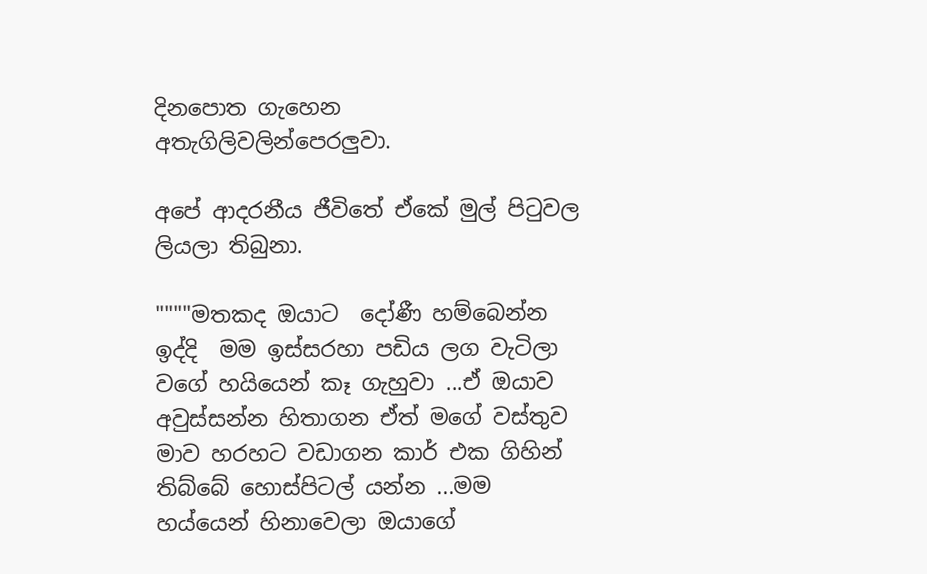දිනපොත ගැහෙන අතැගිලිවලින්පෙරලුවා.

අපේ ආදරනීය ජීවිතේ ඒකේ මුල් පිටුවල ලියල‍ා තිබුනා.

""""මතකද ඔයාට  දෝණී හම්බෙන්න ඉද්දි  මම ඉස්සරහා පඩිය ලග වැටිලා වගේ හයියෙන් කෑ ගැහුව‍ා ...ඒ ඔයාව අවුස්සන්න හිතාගන ඒත් මගේ වස්තුව මාව හරහට වඩාගන කාර් එක ගිහින් තිබ්බේ හොස්පිටල් යන්න ...මම හය්යෙන් හිනාවෙලා ඔයාගේ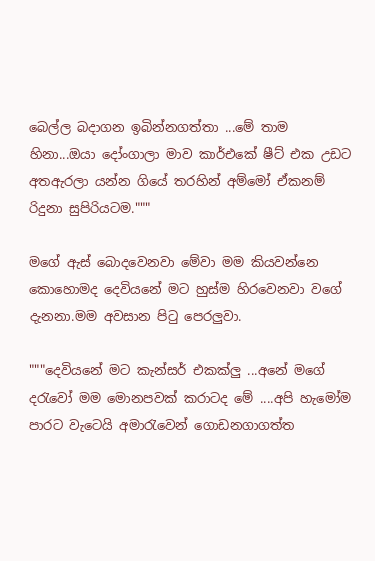බෙල්ල බදාගන ඉබින්නගත්තා ...මේ තාම හිනා...ඔයා දෝංගාලා මාව කාර්එකේ ෂීට් එක උඩට අතඇරලා යන්න ගිය‍ේ තරහින් අම්මෝ ඒකනම් රිදුනා සුපිරියටම."""

මගේ ඇස් බොදවෙනවා මේවා මම කියවන්නෙ කොහොමද දෙවියනේ මට හුස්ම හිරවෙනවා වගේ දැනනා.මම අවසාන පිටු පෙරලුවා.

"""දෙවියනේ මට කැන්සර් එකක්ලු ...අනේ මගේ දරැවෝ මම මොනපවක් කරාටද මේ ....අපි හැමෝම පාරට වැටෙයි අමාරැවෙන් ගොඩනගාගත්ත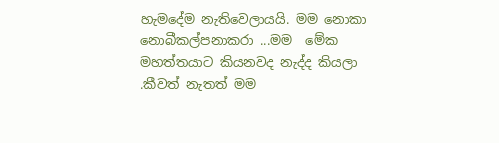හැමදේම නැතිවෙලායයි. මම නොකා නොබීකල්පනාකරා ...මම  මේක මහත්තයාට කියනවද නැද්ද කියලා .කීවත් නැතත් මම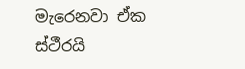මැරෙනවා ඒක ස්ථීරයි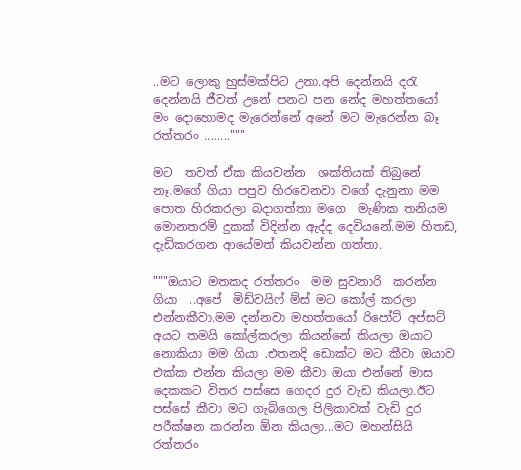..මට ලොකු හුස්මක්පිට උනා.අපි දෙන්නයි දරැ දෙන්නයි ජීවත් උනේ පනට පන නේද මහත්තයෝ මං දොහොමද මැරෙන්නේ අනේ මට මැරෙන්න බෑ රත්තරං ........"""

මට  තවත් ඒක කියවන්න  ශක්තියක් තිබුනේ නෑ.මගේ ගියා පපුව හිරවෙනවා වගේ දැනුනා මම පොත හිරකරලා බදාගත්තා මගෙ  මැණික තනියම මොනතරම් දුකක් විදින්න ඇද්ද දෙවියනේ.මම හිතඩ, දැඩිකරගන ආයේමත් කියවන්න ගත්තා.

"""ඔයාට මතකද රත්තරං  මම සුවනාරි  කරන්න ගියා  ..අපේ  මිඩ්වයිෆ් ම්ස් මට කෝල් කරලා එන්නකීවා.මම දන්නවා මහත්තයෝ රිපෝට් අප්සට් අයට තමයි කෝල්කරලා කියන්නේ කියලා ඔයාට නොකියා මම ගියා .එතනදි ඩොක්ට මට කීවා ඔයාව එක්ක එන්න කියලා මම කීවා ඔයා එන්නේ මාස දෙකකට විතර පස්සෙ ගෙදර දුර වැඩ කියලා.ඊට පස්සේ කීවා මට ගැබ්ගෙල පිලිකාවක් වැඩි දුර පරීක්ෂන කරන්න ඕන කියලා...මට මහන්සියි රත්තරං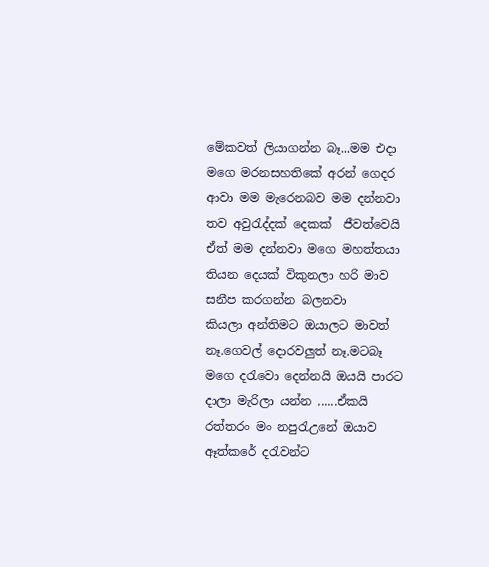මේකවත් ලියාගන්න බෑ...මම එදා මගෙ මරනසහතිකේ අරන් ගෙදර ආවා මම මැරෙනබව මම දන්නවා තව අවුරැද්දක් දෙකක්  ජීවත්වෙයි ඒත් මම දන්නවා මගෙ මහත්තයා තියන දෙයක් විකුනලා හරි මාව සනීප කරගන්න බලනවා
කියලා අන්තිමට ඔයාලට මාවත්  නෑ.ගෙවල් දොරවලුත් නෑ.මටබෑ මගෙ දරැවො දෙන්නයි ඔයයි පාරට දාලා මැරිලා යන්න ......ඒකයි රත්තරං මං නපුරැඋනේ ඔයාව ඈත්කරේ දරැවන්ට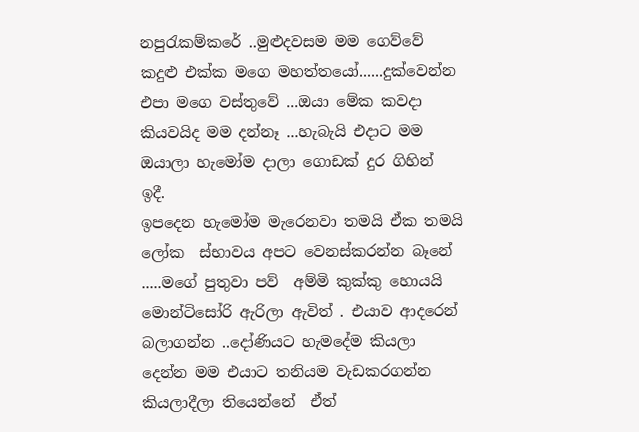නපුරැකම්කරේ ..මුළුදවසම මම ගෙව්වේ කදුළු එක්ක මගෙ මහත්තයෝ......දුක්වෙන්න එපා මගෙ වස්තුවේ ...ඔයා මේක කවදා කියවයිද මම දන්නෑ ...හැබැයි එදාට මම ඔයාලා හැමෝම දාලා ගොඩක් දුර ගිහින් ඉදී.
ඉපදෙන හැමෝම මැරෙනවා තමයි ඒක තමයි ලෝක  ස්භාවය අපට වෙනස්කරන්න බෑනේ .....මගේ පුතුවා පව්  අම්මි කුක්කු හොයයි මොන්ටිසෝරි ඇරිලා ඇවිත් . එයාව ආදරෙන් බලාගන්න ..දෝණියට හැමදේම කියලා දෙන්න මම එයාට තනියම වැඩකරගන්න  කියලාදීලා තියෙන්නේ  ඒත්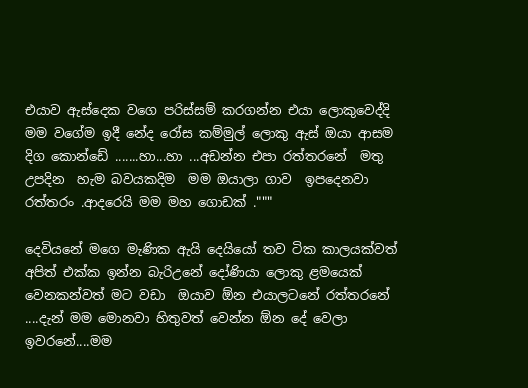එයාව ඇස්දෙක වගෙ පරිස්සම් කරගන්න එය‍ා ලොකුවෙද්දි මම වගේම ඉදී නේද රෝස කම්මුල් ලොකු ඇස් ඔයා ආසම දිග කොන්ඩේ .......හා...හා ...අඩන්න එපා රත්තරනේ  මතු උපදින  හැම බවයකදිම  මම ඔයාලා ගාව  ඉපදෙනවා රත්තරං .ආදරෙයි මම මහ ගොඩක් ."""

දෙවියනේ මගෙ මැණික ඇයි දෙයියෝ තව ටික කාලයක්වත් අපිත් එක්ක ඉන්න බැරිඋනේ දෝණියා ලොකු ළමයෙක් වෙනකන්වත් මට වඩා  ඔයාව ඕන එයාලටනේ රත්තරනේ  ....දැන් මම මොනවා හිතුවත් වෙන්න ඕන දේ වෙලා ඉවරනේ....මම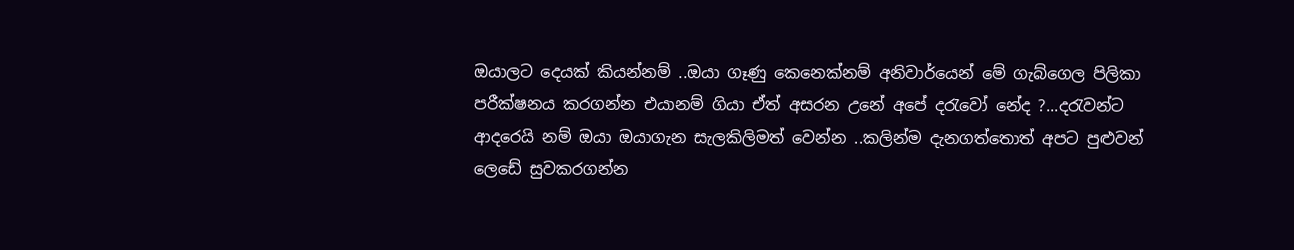ඔයාලට දෙයක් කියන්නම් ..ඔයා ගෑණු කෙනෙක්නම් අනිවාර්යෙන් මේ ගැබ්ගෙල පිලිකා පරීක්ෂනය කරගන්න එයානම් ගියා ඒත් අසරන උනේ අපේ දරැවෝ නේද ?...දරැවන්ට ආදරෙයි නම් ඔයා ඔයාගැන සැලකිලිමත් වෙන්න ..කලින්ම දැනගත්තොත් අපට පුළුවන් ලෙඩේ සුවකරගන්න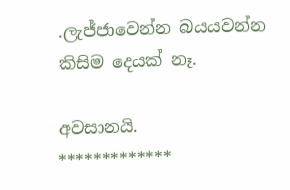.ලැජ්ජාවෙන්න බයයවන්න  කිසිම දෙයක් නෑ.

අවසානයි.
*************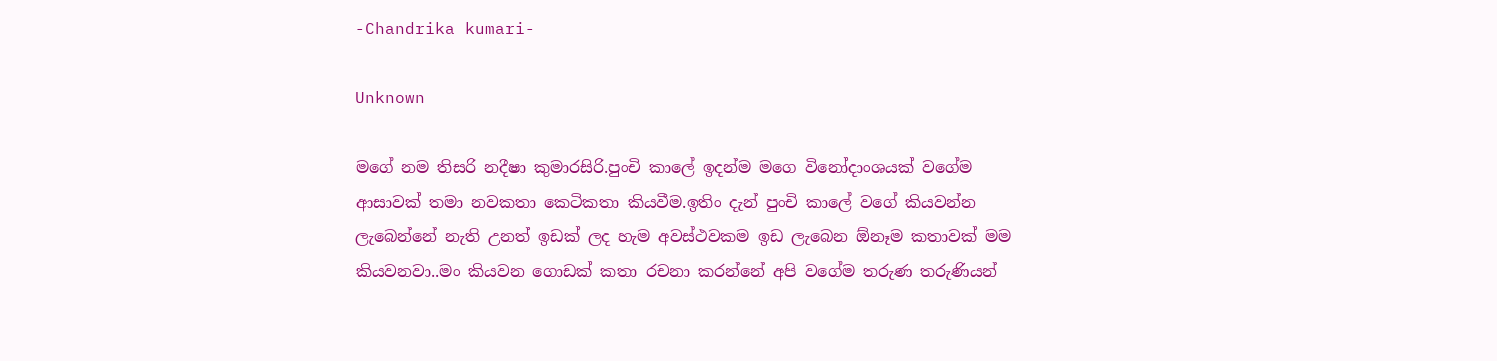-Chandrika kumari-

Unknown

මගේ නම තිසරි නදීෂා කුමාරසිරි.පුංචි කාලේ ඉදන්ම මගෙ විනෝදාංශයක් වගේම ආසාවක් තමා නවකතා කෙටිකතා කියවීම.ඉතිං දැන් පුංචි කාලේ වගේ කියවන්න ලැබෙන්නේ නැති උනත් ඉඩක් ලද හැම අවස්ථවකම ඉඩ ලැබෙන ඕනෑම කතාවක් මම කියවනවා..මං කියවන ගොඩක් කතා රචනා කරන්නේ අපි වගේම තරුණ තරුණියන්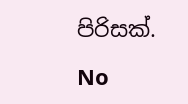පිරිසක්.

No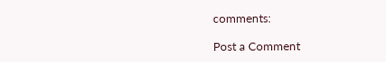comments:

Post a Comment